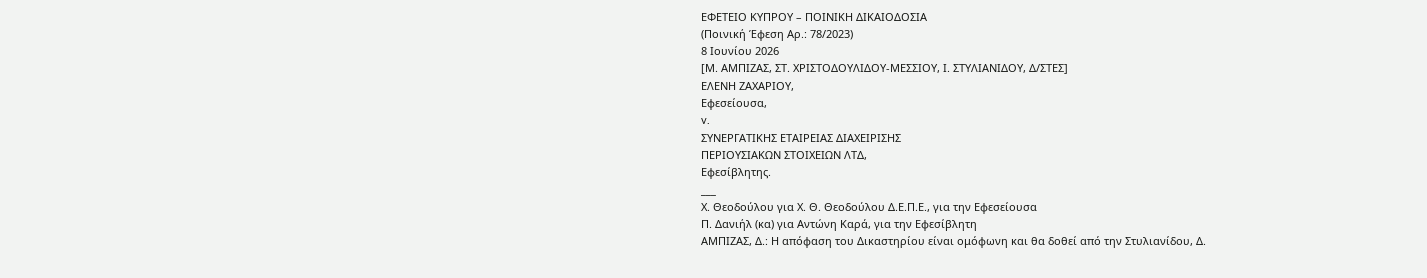ΕΦΕΤΕΙΟ ΚΥΠΡΟΥ – ΠΟΙΝΙΚΗ ΔΙΚΑΙΟΔΟΣΙΑ
(Ποινική Έφεση Αρ.: 78/2023)
8 Ιουνίου 2026
[Μ. ΑΜΠΙΖΑΣ, ΣΤ. ΧΡΙΣΤΟΔΟΥΛΙΔΟΥ-ΜΕΣΣΙΟΥ, Ι. ΣΤΥΛΙΑΝΙΔΟΥ, Δ/ΣΤΕΣ]
ΕΛΕΝΗ ΖΑΧΑΡΙΟΥ,
Εφεσείουσα,
v.
ΣΥΝΕΡΓΑΤΙΚΗΣ ΕΤΑΙΡΕΙΑΣ ΔΙΑΧΕΙΡΙΣΗΣ
ΠΕΡΙΟΥΣΙΑΚΩΝ ΣΤΟΙΧΕΙΩΝ ΛΤΔ,
Εφεσίβλητης.
___
Χ. Θεοδούλου για Χ. Θ. Θεοδούλου Δ.Ε.Π.Ε., για την Εφεσείουσα
Π. Δανιήλ (κα) για Αντώνη Καρά, για την Εφεσίβλητη
ΑΜΠΙΖΑΣ, Δ.: Η απόφαση του Δικαστηρίου είναι ομόφωνη και θα δοθεί από την Στυλιανίδου, Δ.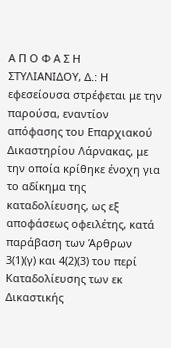Α Π Ο Φ Α Σ Η
ΣΤΥΛΙΑΝΙΔΟΥ, Δ.: Η εφεσείουσα στρέφεται με την παρούσα, εναντίον απόφασης του Επαρχιακού Δικαστηρίου Λάρνακας, με την οποία κρίθηκε ένοχη για το αδίκημα της καταδολίευσης, ως εξ αποφάσεως οφειλέτης, κατά παράβαση των Άρθρων 3(1)(γ) και 4(2)(3) του περί Καταδολίευσης των εκ Δικαστικής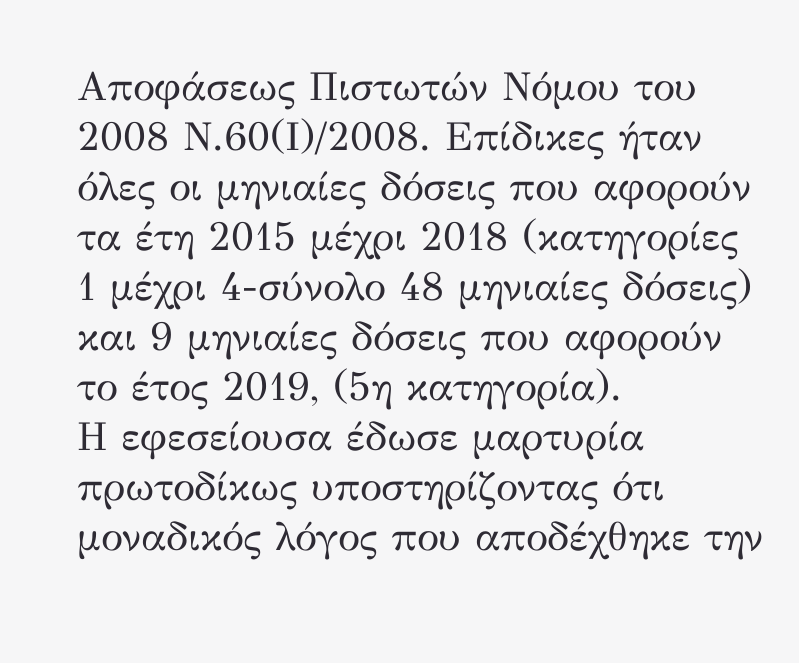Αποφάσεως Πιστωτών Νόμου του 2008 Ν.60(Ι)/2008. Επίδικες ήταν όλες οι μηνιαίες δόσεις που αφορούν τα έτη 2015 μέχρι 2018 (κατηγορίες 1 μέχρι 4-σύνολο 48 μηνιαίες δόσεις) και 9 μηνιαίες δόσεις που αφορούν το έτος 2019, (5η κατηγορία).
Η εφεσείουσα έδωσε μαρτυρία πρωτοδίκως υποστηρίζοντας ότι μοναδικός λόγος που αποδέχθηκε την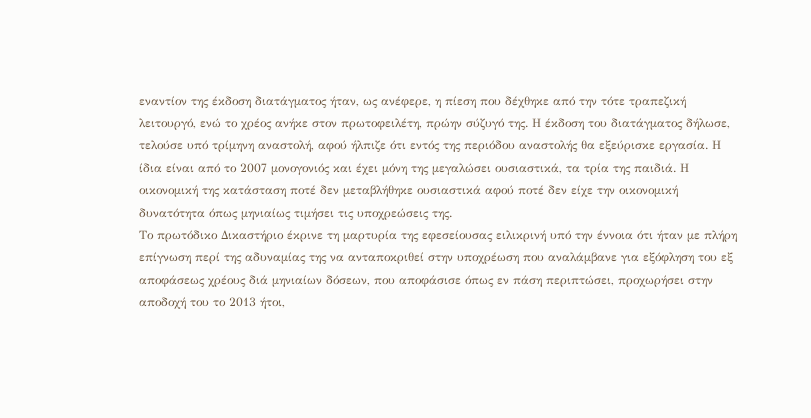εναντίον της έκδοση διατάγματος ήταν, ως ανέφερε, η πίεση που δέχθηκε από την τότε τραπεζική λειτουργό, ενώ το χρέος ανήκε στον πρωτοφειλέτη, πρώην σύζυγό της. Η έκδοση του διατάγματος δήλωσε, τελούσε υπό τρίμηνη αναστολή, αφού ήλπιζε ότι εντός της περιόδου αναστολής θα εξεύρισκε εργασία. Η ίδια είναι από το 2007 μονογονιός και έχει μόνη της μεγαλώσει ουσιαστικά, τα τρία της παιδιά. Η οικονομική της κατάσταση ποτέ δεν μεταβλήθηκε ουσιαστικά αφού ποτέ δεν είχε την οικονομική δυνατότητα όπως μηνιαίως τιμήσει τις υποχρεώσεις της.
Το πρωτόδικο Δικαστήριο έκρινε τη μαρτυρία της εφεσείουσας ειλικρινή υπό την έννοια ότι ήταν με πλήρη επίγνωση περί της αδυναμίας της να ανταποκριθεί στην υποχρέωση που αναλάμβανε για εξόφληση του εξ αποφάσεως χρέους διά μηνιαίων δόσεων, που αποφάσισε όπως εν πάση περιπτώσει, προχωρήσει στην αποδοχή του το 2013 ήτοι,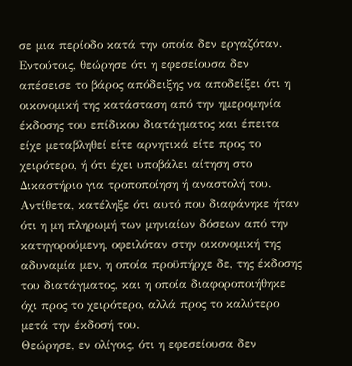σε μια περίοδο κατά την οποία δεν εργαζόταν.
Εντούτοις, θεώρησε ότι η εφεσείουσα δεν απέσεισε το βάρος απόδειξης να αποδείξει ότι η οικονομική της κατάσταση από την ημερομηνία έκδοσης του επίδικου διατάγματος και έπειτα είχε μεταβληθεί είτε αρνητικά είτε προς το χειρότερο, ή ότι έχει υποβάλει αίτηση στο Δικαστήριο για τροποποίηση ή αναστολή του. Αντίθετα, κατέληξε ότι αυτό που διαφάνηκε ήταν ότι η μη πληρωμή των μηνιαίων δόσεων από την κατηγορούμενη, οφειλόταν στην οικονομική της αδυναμία μεν, η οποία προϋπήρχε δε, της έκδοσης του διατάγματος, και η οποία διαφοροποιήθηκε όχι προς το χειρότερο, αλλά προς το καλύτερο μετά την έκδοσή του.
Θεώρησε, εν ολίγοις, ότι η εφεσείουσα δεν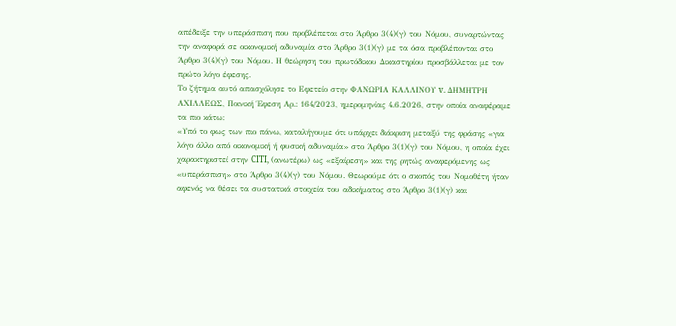απέδειξε την υπεράσπιση που προβλέπεται στο Άρθρο 3(4)(γ) του Νόμου, συναρτώντας την αναφορά σε οικονομική αδυναμία στο Άρθρο 3(1)(γ) με τα όσα προβλέπονται στο Άρθρο 3(4)(γ) του Νόμου. Η θεώρηση του πρωτόδικου Δικαστηρίου προσβάλλεται με τον πρώτο λόγο έφεσης.
Το ζήτημα αυτό απασχόλησε το Εφετείο στην ΦΑΝΩΡΙΑ ΚΑΛΛΙΝΟΥ v. ΔΗΜΗΤΡΗ ΑΧΙΛΛΕΩΣ, Ποινική Έφεση Αρ.: 164/2023, ημερομηνίας 4.6.2026, στην οποία αναφέραμε τα πιο κάτω:
«Υπό το φως των πιο πάνω, καταλήγουμε ότι υπάρχει διάκριση μεταξύ της φράσης «για λόγο άλλο από οικονομική ή φυσική αδυναμία» στο Άρθρο 3(1)(γ) του Νόμου, η οποία έχει χαρακτηριστεί στην CITI, (ανωτέρω) ως «εξαίρεση» και της ρητώς αναφερόμενης ως «υπεράσπιση» στο Άρθρο 3(4)(γ) του Νόμου. Θεωρούμε ότι ο σκοπός του Νομοθέτη ήταν αφενός να θέσει τα συστατικά στοιχεία του αδικήματος στο Άρθρο 3(1)(γ) και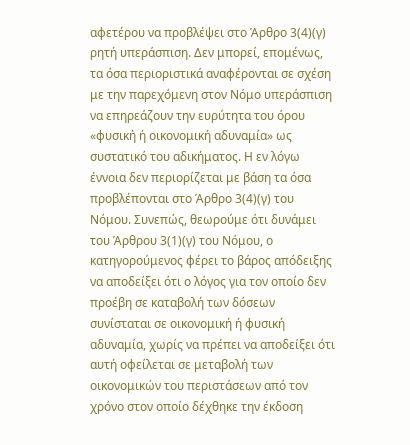αφετέρου να προβλέψει στο Άρθρο 3(4)(γ) ρητή υπεράσπιση. Δεν μπορεί, επομένως, τα όσα περιοριστικά αναφέρονται σε σχέση με την παρεχόμενη στον Νόμο υπεράσπιση να επηρεάζουν την ευρύτητα του όρου «φυσική ή οικονομική αδυναμία» ως συστατικό του αδικήματος. Η εν λόγω έννοια δεν περιορίζεται με βάση τα όσα προβλέπονται στο Άρθρο 3(4)(γ) του Νόμου. Συνεπώς, θεωρούμε ότι δυνάμει του Άρθρου 3(1)(γ) του Νόμου, ο κατηγορούμενος φέρει το βάρος απόδειξης να αποδείξει ότι ο λόγος για τον οποίο δεν προέβη σε καταβολή των δόσεων συνίσταται σε οικονομική ή φυσική αδυναμία, χωρίς να πρέπει να αποδείξει ότι αυτή οφείλεται σε μεταβολή των οικονομικών του περιστάσεων από τον χρόνο στον οποίο δέχθηκε την έκδοση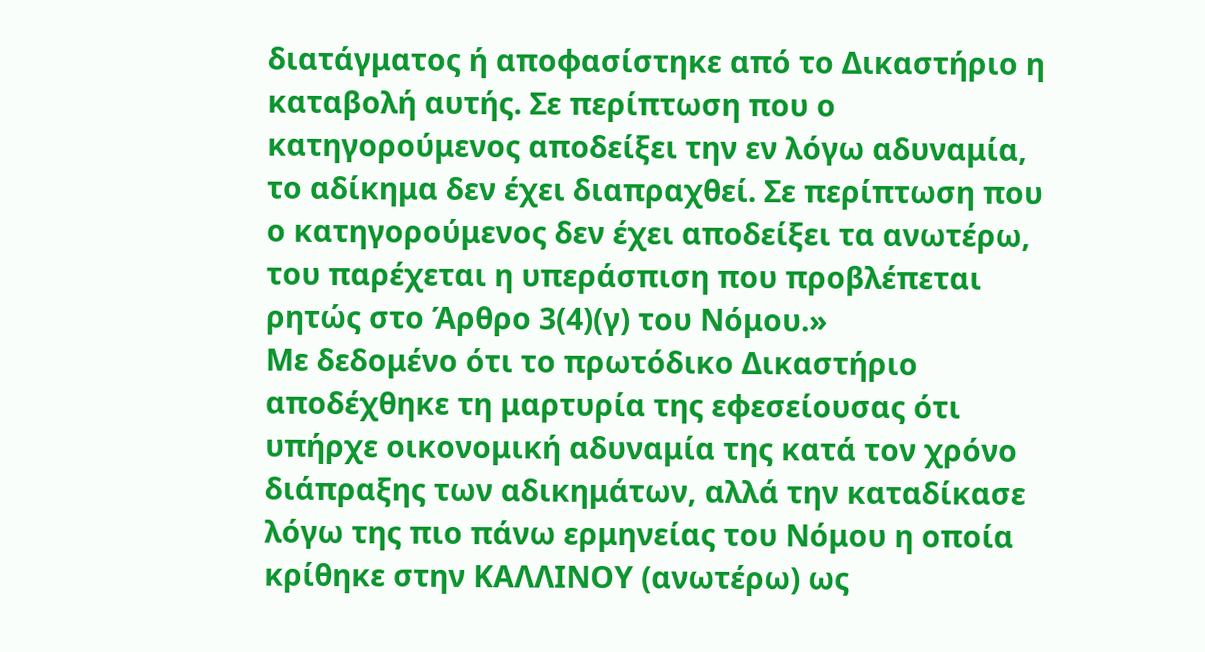διατάγματος ή αποφασίστηκε από το Δικαστήριο η καταβολή αυτής. Σε περίπτωση που ο κατηγορούμενος αποδείξει την εν λόγω αδυναμία, το αδίκημα δεν έχει διαπραχθεί. Σε περίπτωση που ο κατηγορούμενος δεν έχει αποδείξει τα ανωτέρω, του παρέχεται η υπεράσπιση που προβλέπεται ρητώς στο Άρθρο 3(4)(γ) του Νόμου.»
Με δεδομένο ότι το πρωτόδικο Δικαστήριο αποδέχθηκε τη μαρτυρία της εφεσείουσας ότι υπήρχε οικονομική αδυναμία της κατά τον χρόνο διάπραξης των αδικημάτων, αλλά την καταδίκασε λόγω της πιο πάνω ερμηνείας του Νόμου η οποία κρίθηκε στην ΚΑΛΛΙΝΟΥ (ανωτέρω) ως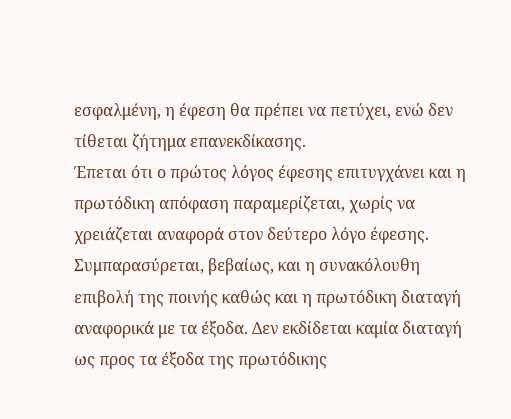εσφαλμένη, η έφεση θα πρέπει να πετύχει, ενώ δεν τίθεται ζήτημα επανεκδίκασης.
Έπεται ότι ο πρώτος λόγος έφεσης επιτυγχάνει και η πρωτόδικη απόφαση παραμερίζεται, χωρίς να χρειάζεται αναφορά στον δεύτερο λόγο έφεσης. Συμπαρασύρεται, βεβαίως, και η συνακόλουθη επιβολή της ποινής καθώς και η πρωτόδικη διαταγή αναφορικά με τα έξοδα. Δεν εκδίδεται καμία διαταγή ως προς τα έξοδα της πρωτόδικης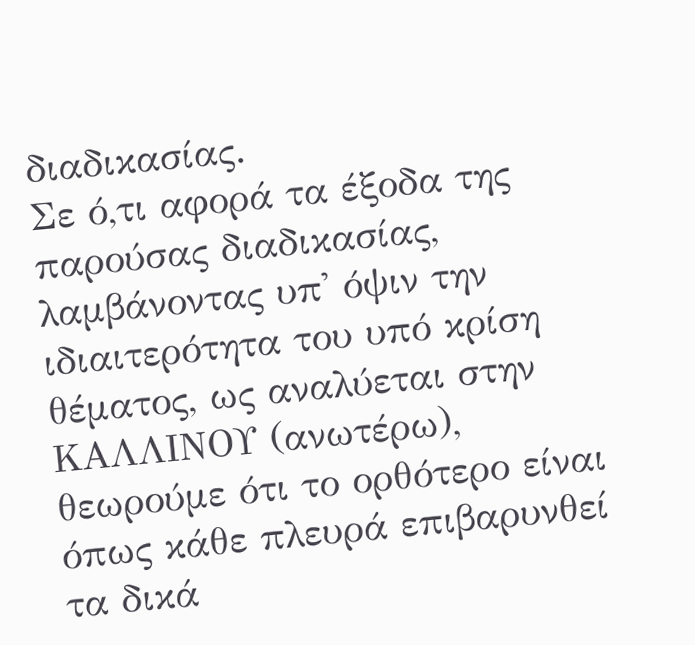διαδικασίας.
Σε ό,τι αφορά τα έξοδα της παρούσας διαδικασίας, λαμβάνοντας υπ' όψιν την ιδιαιτερότητα του υπό κρίση θέματος, ως αναλύεται στην ΚΑΛΛΙΝΟΥ (ανωτέρω), θεωρούμε ότι το ορθότερο είναι όπως κάθε πλευρά επιβαρυνθεί τα δικά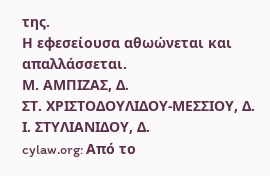της.
Η εφεσείουσα αθωώνεται και απαλλάσσεται.
Μ. ΑΜΠΙΖΑΣ, Δ.
ΣΤ. ΧΡΙΣΤΟΔΟΥΛΙΔΟΥ-ΜΕΣΣΙΟΥ, Δ.
Ι. ΣΤΥΛΙΑΝΙΔΟΥ, Δ.
cylaw.org: Από το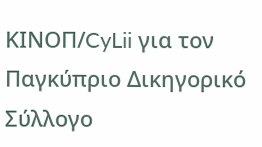ΚΙΝOΠ/CyLii για τον Παγκύπριο Δικηγορικό Σύλλογο